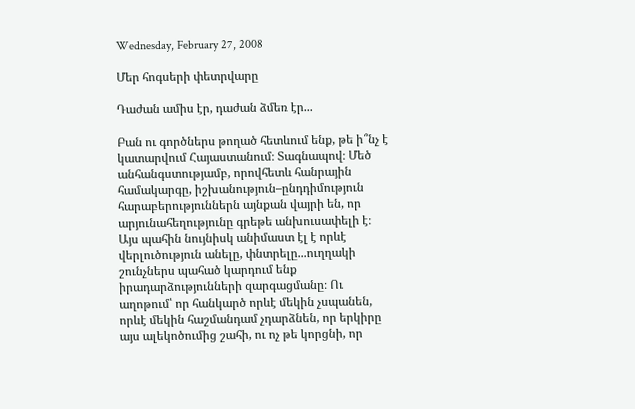Wednesday, February 27, 2008

Մեր հոգսերի փետրվարը

Դաժան ամիս էր, դաժան ձմեռ էր...

Բան ու գործներս թողած հետևում ենք, թե ի՞նչ է կատարվում Հայաստանում։ Տագնապով։ Մեծ անհանգստությամբ, որովհետև հանրային համակարգը, իշխանություն–ընդդիմություն հարաբերություններն այնքան վայրի են, որ արյունահեղությունը գրեթե անխուսափելի է։ Այս պահին նույնիսկ անիմաստ էլ է որևէ վերլուծություն անելը, փնտրելը...ուղղակի շունչներս պահած կարդում ենք իրադարձությունների զարգացմանը։ Ու աղոթում՝ որ հանկարծ որևէ մեկին չսպանեն, որևէ մեկին հաշմանդամ չդարձնեն, որ երկիրը այս ալեկոծումից շահի, ու ոչ թե կորցնի, որ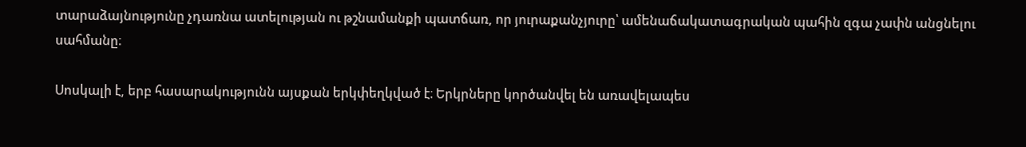տարաձայնությունը չդառնա ատելության ու թշնամանքի պատճառ, որ յուրաքանչյուրը՝ ամենաճակատագրական պահին զգա չափն անցնելու սահմանը։

Սոսկալի է, երբ հասարակությունն այսքան երկփեղկված է։ Երկրները կործանվել են առավելապես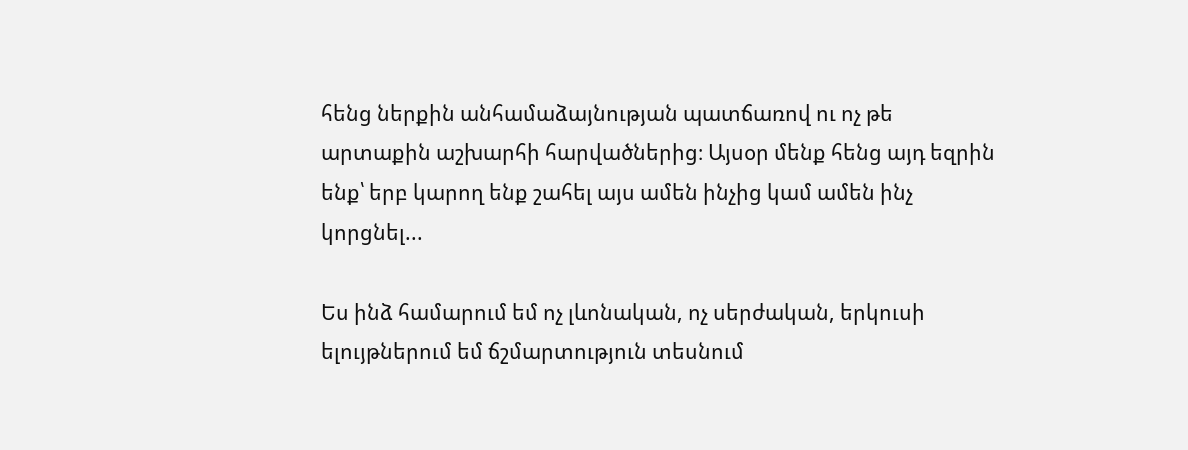հենց ներքին անհամաձայնության պատճառով ու ոչ թե արտաքին աշխարհի հարվածներից։ Այսօր մենք հենց այդ եզրին ենք՝ երբ կարող ենք շահել այս ամեն ինչից կամ ամեն ինչ կորցնել...

Ես ինձ համարում եմ ոչ լևոնական, ոչ սերժական, երկուսի ելույթներում եմ ճշմարտություն տեսնում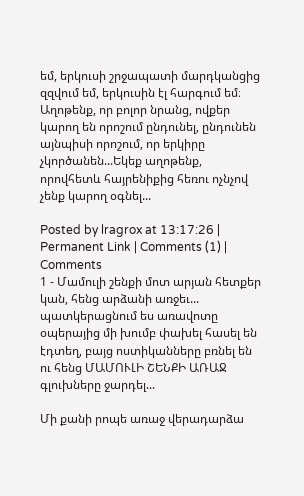եմ, երկուսի շրջապատի մարդկանցից զզվում եմ, երկուսին էլ հարգում եմ։ Աղոթենք, որ բոլոր նրանց, ովքեր կարող են որոշում ընդունել, ընդունեն այնպիսի որոշում, որ երկիրը չկործանեն...Եկեք աղոթենք, որովհետև հայրենիքից հեռու ոչնչով չենք կարող օգնել...

Posted by lragrox at 13:17:26 | Permanent Link | Comments (1) |
Comments
1 - Մամուլի շենքի մոտ արյան հետքեր կան, հենց արձանի առջեւ... պատկերացնում ես առավոտը օպերայից մի խումբ փախել հասել են էդտեղ, բայց ոստիկանները բռնել են ու հենց ՄԱՄՈՒԼԻ ՇԵՆՔԻ ԱՌԱՋ գլուխները ջարդել...

Մի քանի րոպե առաջ վերադարձա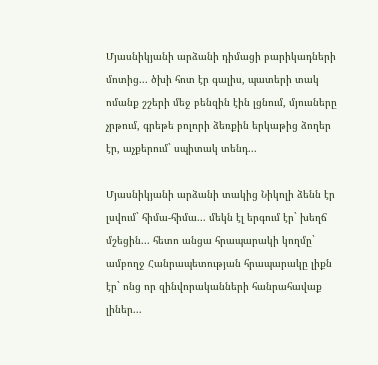Մյասնիկյանի արձանի դիմացի բարիկադների մոտից... ծխի հոտ էր գալիս, պատերի տակ ոմանք շշերի մեջ բենզին էին լցնում, մյուսները չրթում, գրեթե բոլորի ձեռքին երկաթից ձողեր էր, աչքերում` սպիտակ տենդ...

Մյասնիկյանի արձանի տակից Նիկոլի ձենն էր լսվում` հիմա-հիմա... մեկն էլ երգում էր` խեղճ մշեցին... հետո անցա հրապարակի կողմը` ամբողջ Հանրապետության հրապարակը լիքն էր` ոնց որ զինվորականների հանրահավաք լիներ...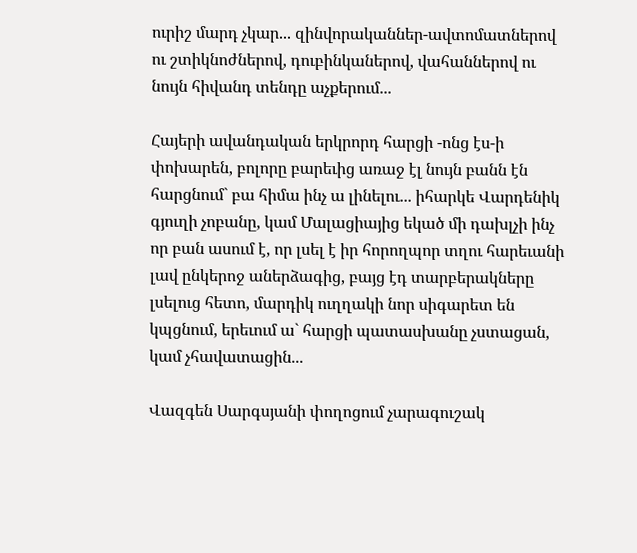ուրիշ մարդ չկար... զինվորականներ-ավտոմատներով ու շտիկնոժներով, դուբինկաներով, վահաններով ու նույն հիվանդ տենդը աչքերում...

Հայերի ավանդական երկրորդ հարցի -ոնց էս-ի փոխարեն, բոլորը բարեւից առաջ էլ նույն բանն էն հարցնում` բա հիմա ինչ ա լինելու... իհարկե Վարդենիկ գյուղի չոբանը, կամ Մալացիայից եկած մի դախլչի ինչ որ բան ասում է, որ լսել է իր հորողպոր տղու հարեւանի լավ ընկերոջ աներձագից, բայց էդ տարբերակները լսելուց հետո, մարդիկ ուղղակի նոր սիգարետ են կպցնում, երեւում ա` հարցի պատասխանը չստացան, կամ չհավատացին...

Վազգեն Սարգսյանի փողոցում չարագուշակ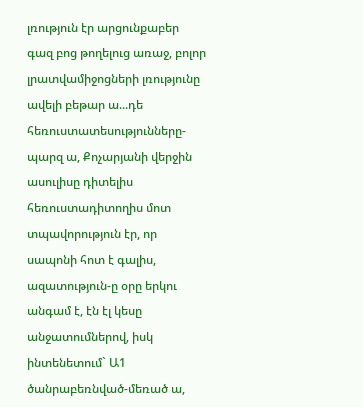լռություն էր արցունքաբեր գազ բոց թողելուց առաջ, բոլոր լրատվամիջոցների լռությունը ավելի բեթար ա...դե հեռուստատեսությունները-պարզ ա, Քոչարյանի վերջին ասուլիսը դիտելիս հեռուստադիտողիս մոտ տպավորություն էր, որ սապոնի հոտ է գալիս, ազատություն-ը օրը երկու անգամ է, էն էլ կեսը անջատումներով, իսկ ինտենետում` Ա1 ծանրաբեռնված-մեռած ա,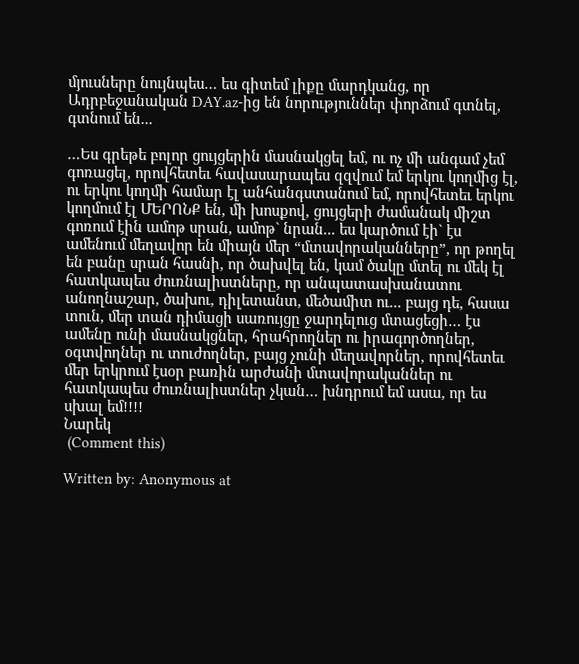մյուսները նույնպես… ես գիտեմ լիքը մարդկանց, որ Ադրբեջանական DAY.az-ից են նորություններ փորձում գտնել, գտնում են...

…Ես գրեթե բոլոր ցույցերին մասնակցել եմ, ու ոչ մի անգամ չեմ գոռացել, որովհետեւ հավասարապես զզվում եմ երկու կողմից էլ, ու երկու կողմի համար էլ անհանգստանում եմ, որովհետեւ երկու կողմում էլ ՄԵՐՈՆՔ են, մի խոսքով, ցույցերի ժամանակ միշտ գոռում էին ամոթ սրան, ամոթ` նրան... ես կարծում էի` էս ամենում մեղավոր են միայն մեր “մտավորականները”, որ թողել են բանը սրան հասնի, որ ծախվել են, կամ ծակը մտել ու մեկ էլ հատկապես ժուռնալիստները, որ անպատասխանատու անողնաշար, ծախու, դիլետանտ, մեծամիտ ու... բայց դե, հասա տուն, մեր տան դիմացի սառույցը ջարդելուց մտացեցի… էս ամենը ունի մասնակցներ, հրահրողներ ու իրագործողներ, օգտվողներ ու տուժողներ, բայց չունի մեղավորներ, որովհետեւ մեր երկրում էսօր բառին արժանի մտավորականներ ու հատկապես ժուռնալիստներ չկան… խնդրում եմ ասա, որ ես սխալ եմ!!!!
Նարեկ
 (Comment this)

Written by: Anonymous at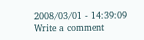2008/03/01 - 14:39:09
Write a comment